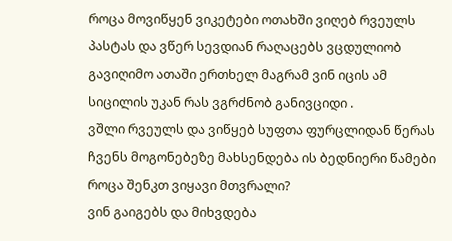როცა მოვიწყენ ვიკეტები ოთახში ვიღებ რვეულს პასტას და ვწერ სევდიან რაღაცებს ვცდულიობ გავიღიმო ათაში ერთხელ მაგრამ ვინ იცის ამ სიცილის უკან რას ვგრძნობ განივციდი .
ვშლი რვეულს და ვიწყებ სუფთა ფურცლიდან წერას ჩვენს მოგონებეზე მახსენდება ის ბედნიერი წამები როცა შენკთ ვიყავი მთვრალი?
ვინ გაიგებს და მიხვდება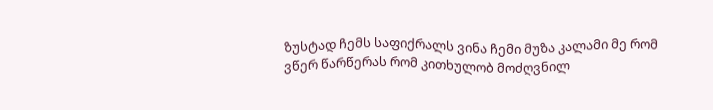ზუსტად ჩემს საფიქრალს ვინა ჩემი მუზა კალამი მე რომ ვწერ წარწერას რომ კითხულობ მოძღვნილ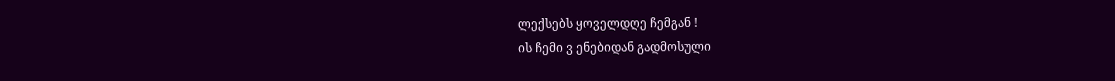ლექსებს ყოველდღე ჩემგან !
ის ჩემი ვ ენებიდან გადმოსული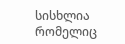სისხლია რომელიც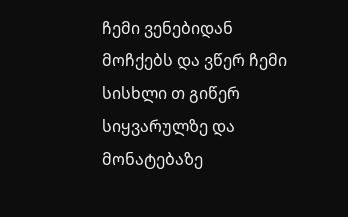ჩემი ვენებიდან მოჩქებს და ვწერ ჩემი სისხლი თ გიწერ სიყვარულზე და მონატებაზე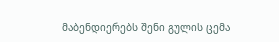მაბენდიერებს შენი გულის ცემა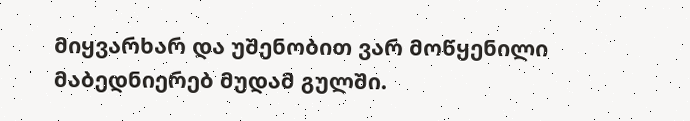მიყვარხარ და უშენობით ვარ მოწყენილი მაბედნიერებ მუდამ გულში.